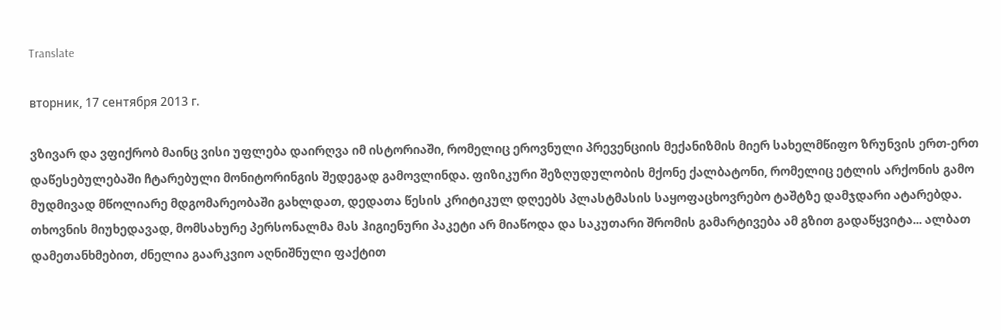Translate

вторник, 17 сентября 2013 г.

ვზივარ და ვფიქრობ მაინც ვისი უფლება დაირღვა იმ ისტორიაში, რომელიც ეროვნული პრევენციის მექანიზმის მიერ სახელმწიფო ზრუნვის ერთ-ერთ დაწესებულებაში ჩტარებული მონიტორინგის შედეგად გამოვლინდა. ფიზიკური შეზღუდულობის მქონე ქალბატონი, რომელიც ეტლის არქონის გამო მუდმივად მწოლიარე მდგომარეობაში გახლდათ, დედათა წესის კრიტიკულ დღეებს პლასტმასის საყოფაცხოვრებო ტაშტზე დამჯდარი ატარებდა. თხოვნის მიუხედავად, მომსახურე პერსონალმა მას ჰიგიენური პაკეტი არ მიაწოდა და საკუთარი შრომის გამარტივება ამ გზით გადაწყვიტა... ალბათ დამეთანხმებით, ძნელია გაარკვიო აღნიშნული ფაქტით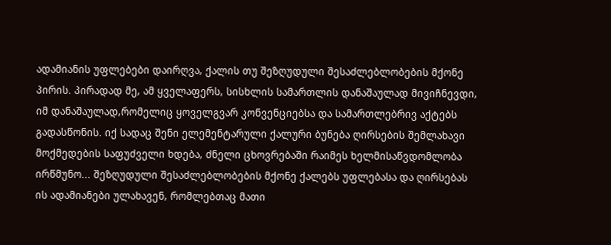ადამიანის უფლებები დაირღვა, ქალის თუ შეზღუდული შესაძლებლობების მქონე პირის. პირადად მე, ამ ყველაფერს, სისხლის სამართლის დანაშაულად მივიჩნევდი, იმ დანაშაულად,რომელიც ყოველგვარ კონვენციებსა და სამართლებრივ აქტებს გადასწონის. იქ სადაც შენი ელემენტარული ქალური ბუნება ღირსების შემლახავი მოქმედების საფუძველი ხდება, ძნელი ცხოვრებაში რაიმეს ხელმისაწვდომლობა ირწმუნო... შეზღუდული შესაძლებლობების მქონე ქალებს უფლებასა და ღირსებას ის ადამიანები ულახავენ, რომლებთაც მათი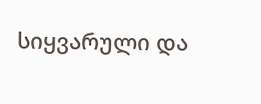სიყვარული და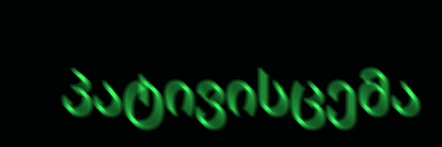პატივისცემა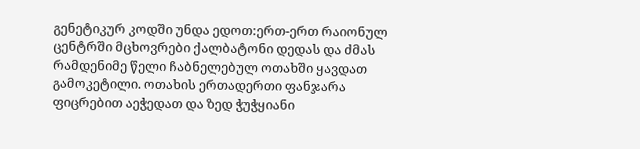გენეტიკურ კოდში უნდა ედოთ:ერთ-ერთ რაიონულ ცენტრში მცხოვრები ქალბატონი დედას და ძმას რამდენიმე წელი ჩაბნელებულ ოთახში ყავდათ გამოკეტილი. ოთახის ერთადერთი ფანჯარა ფიცრებით აეჭედათ და ზედ ჭუჭყიანი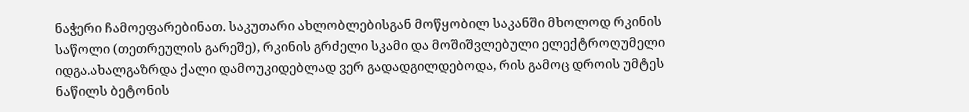ნაჭერი ჩამოეფარებინათ. საკუთარი ახლობლებისგან მოწყობილ საკანში მხოლოდ რკინის საწოლი (თეთრეულის გარეშე), რკინის გრძელი სკამი და მოშიშვლებული ელექტროღუმელი იდგა.ახალგაზრდა ქალი დამოუკიდებლად ვერ გადადგილდებოდა, რის გამოც დროის უმტეს ნაწილს ბეტონის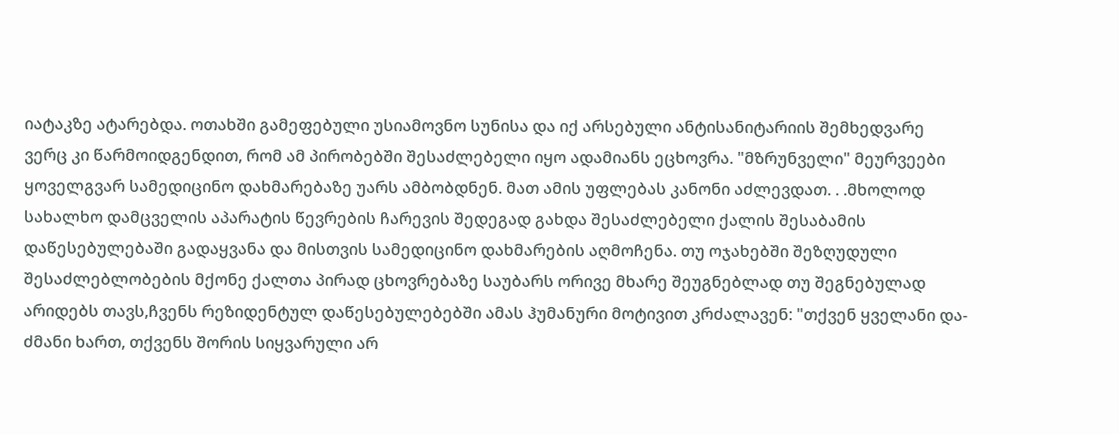იატაკზე ატარებდა. ოთახში გამეფებული უსიამოვნო სუნისა და იქ არსებული ანტისანიტარიის შემხედვარე ვერც კი წარმოიდგენდით, რომ ამ პირობებში შესაძლებელი იყო ადამიანს ეცხოვრა. "მზრუნველი" მეურვეები ყოველგვარ სამედიცინო დახმარებაზე უარს ამბობდნენ. მათ ამის უფლებას კანონი აძლევდათ. . .მხოლოდ სახალხო დამცველის აპარატის წევრების ჩარევის შედეგად გახდა შესაძლებელი ქალის შესაბამის დაწესებულებაში გადაყვანა და მისთვის სამედიცინო დახმარების აღმოჩენა. თუ ოჯახებში შეზღუდული შესაძლებლობების მქონე ქალთა პირად ცხოვრებაზე საუბარს ორივე მხარე შეუგნებლად თუ შეგნებულად არიდებს თავს,ჩვენს რეზიდენტულ დაწესებულებებში ამას ჰუმანური მოტივით კრძალავენ: "თქვენ ყველანი და-ძმანი ხართ, თქვენს შორის სიყვარული არ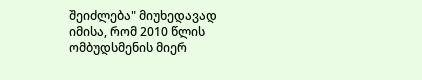შეიძლება" მიუხედავად იმისა, რომ 2010 წლის ომბუდსმენის მიერ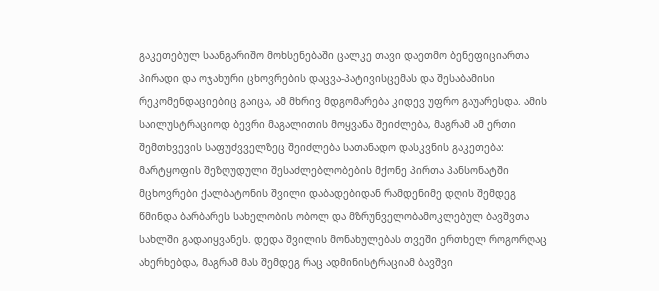გაკეთებულ საანგარიშო მოხსენებაში ცალკე თავი დაეთმო ბენეფიციართა პირადი და ოჯახური ცხოვრების დაცვა-პატივისცემას და შესაბამისი რეკომენდაციებიც გაიცა, ამ მხრივ მდგომარება კიდევ უფრო გაუარესდა. ამის საილუსტრაციოდ ბევრი მაგალითის მოყვანა შეიძლება, მაგრამ ამ ერთი შემთხვევის საფუძვველზეც შეიძლება სათანადო დასკვნის გაკეთება: მარტყოფის შეზღუდული შესაძლებლობების მქონე პირთა პანსონატში მცხოვრები ქალბატონის შვილი დაბადებიდან რამდენიმე დღის შემდეგ წმინდა ბარბარეს სახელობის ობოლ და მზრუნველობამოკლებულ ბავშვთა სახლში გადაიყვანეს. დედა შვილის მონახულებას თვეში ერთხელ როგორღაც ახერხებდა, მაგრამ მას შემდეგ რაც ადმინისტრაციამ ბავშვი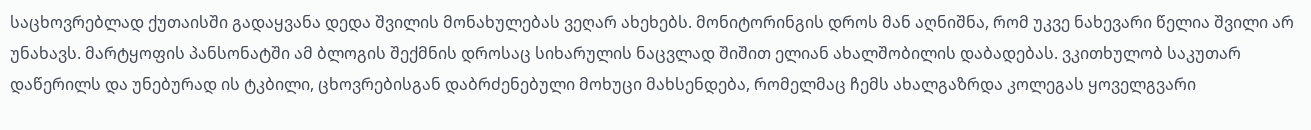საცხოვრებლად ქუთაისში გადაყვანა დედა შვილის მონახულებას ვეღარ ახეხებს. მონიტორინგის დროს მან აღნიშნა, რომ უკვე ნახევარი წელია შვილი არ უნახავს. მარტყოფის პანსონატში ამ ბლოგის შექმნის დროსაც სიხარულის ნაცვლად შიშით ელიან ახალშობილის დაბადებას. ვკითხულობ საკუთარ დაწერილს და უნებურად ის ტკბილი, ცხოვრებისგან დაბრძენებული მოხუცი მახსენდება, რომელმაც ჩემს ახალგაზრდა კოლეგას ყოველგვარი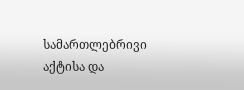სამართლებრივი აქტისა და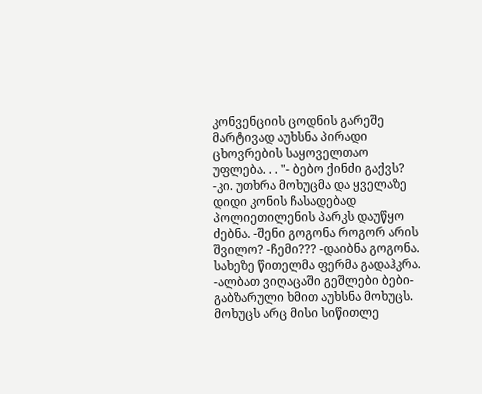კონვენციის ცოდნის გარეშე მარტივად აუხსნა პირადი ცხოვრების საყოველთაო უფლება. . . "- ბებო ქინძი გაქვს? -კი. უთხრა მოხუცმა და ყველაზე დიდი კონის ჩასადებად პოლიეთილენის პარკს დაუწყო ძებნა. -შენი გოგონა როგორ არის შვილო? -ჩემი??? -დაიბნა გოგონა. სახეზე წითელმა ფერმა გადაჰკრა. -ალბათ ვიღაცაში გეშლები ბები- გაბზარული ხმით აუხსნა მოხუცს. მოხუცს არც მისი სიწითლე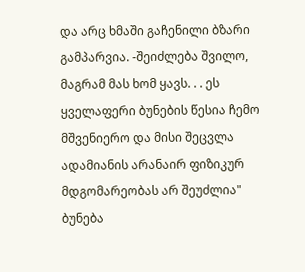და არც ხმაში გაჩენილი ბზარი გამპარვია. -შეიძლება შვილო, მაგრამ მას ხომ ყავს. . . ეს ყველაფერი ბუნების წესია ჩემო მშვენიერო და მისი შეცვლა ადამიანის არანაირ ფიზიკურ მდგომარეობას არ შეუძლია" ბუნება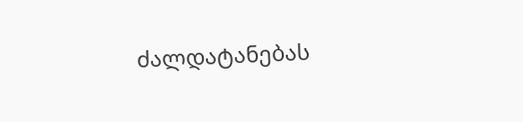ძალდატანებას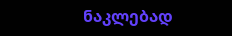ნაკლებად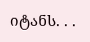იტანს. . .